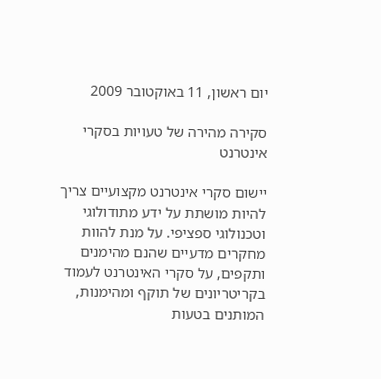יום ראשון, 11 באוקטובר 2009

סקירה מהירה של טעויות בסקרי אינטרנט

יישום סקרי אינטרנט מקצועיים צריך להיות מושתת על ידע מתודולוגי וטכנולוגי ספציפי. על מנת להוות מחקרים מדעיים שהנם מהימנים ותקפים, על סקרי האינטרנט לעמוד בקריטריונים של תוקף ומהימנות, המותנים בטעות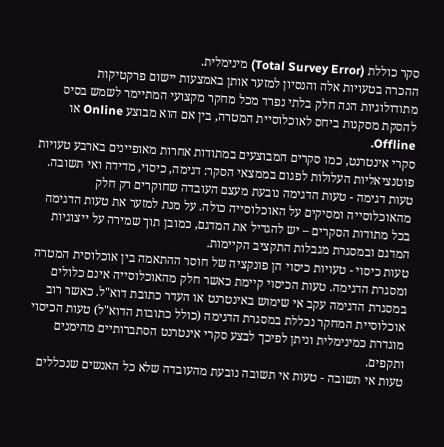סקר כוללת (Total Survey Error) מינימלית.
ההכרה בטעויות אלה והנסיון למזער אותן באמצעות יישום פרקטיקות מתודולוגיות הנה חלק בלתי נפרד מכל מחקר מקצועי המתיימר לשמש בסיס להסקת מסקנות ביחס לאוכלוסיית המטרה, בין אם הוא מבוצע Online או Offline.
סקרי אינטרנט, כמו סקרים המבוצעים במתודות אחרות מאופיינים בארבע טעויות פוטנציאליות העלולות לפגום בממצאי הסקר: דגימה, כיסוי, מדידה ואי תשובה.
טעות דגימה - טעות הדגימה נובעת מעצם העובדה שחוקרים רק חלק מהאוכלוסייה ומסיקים על האוכלוסייה כולה. על מנת למזער את טעות הדגימה בכל מתודות הסקרים – יש להגדיל את המדגם, כמובן תוך שמירה על ייצוגיות המדגם ובמסגרת מגבלות התקציב הקיימות.
טעות כיסוי - טעויות כיסוי הן פונקציה של חוסר ההתאמה בין אוכלוסית המטרה ומסגרת הדגימה. טעות הכיסוי קיימת כאשר חלק מהאוכלוסייה אינם כלולים במסגרת הדגימה עקב אי שימוש באינטרנט או העדר כתובת דוא"ל. כאשר רוב אוכלוסיית המחקר נכללת במסגרת הדגימה (כולל כתובות הדוא"ל) טעות הכיסוי מוגדרת כמינימלית וניתן לפיכך לבצע סקרי אינטרנט הסתברותיים מהימנים ותקפים.
טעות אי תשובה - טעות אי תשובה נובעת מהעובדה שלא כל האנשים שנכללים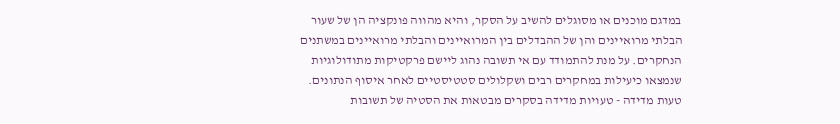במדגם מוכנים או מסוגלים להשיב על הסקר, והיא מהווה פונקציה הן של שעור הבלתי מרואיינים והן של ההבדלים בין המרואיינים והבלתי מרואיינים במשתנים הנחקרים. על מנת להתמודד עם אי תשובה נהוג ליישם פרקטיקות מתודולוגיות שנמצאו כיעילות במחקרים רבים ושקלולים סטטיסטיים לאחר איסוף הנתונים.
טעות מדידה - טעויות מדידה בסקרים מבטאות את הסטיה של תשובות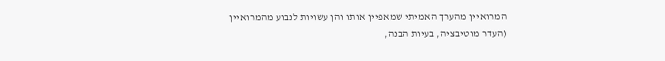המרואיין מהערך האמיתי שמאפיין אותו והן עשויות לנבוע מהמרואיין (העדר מוטיבציה, בעיות הבנה,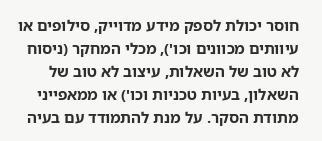חוסר יכולת לספק מידע מדוייק, סילופים או עיוותים מכוונים וכו'), מכלי המחקר (ניסוח לא טוב של השאלות, עיצוב לא טוב של השאלון, בעיות טכניות וכו') או ממאפייני מתודת הסקר. על מנת להתמודד עם בעיה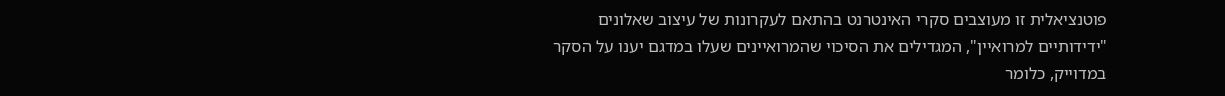פוטנציאלית זו מעוצבים סקרי האינטרנט בהתאם לעקרונות של עיצוב שאלונים "ידידותיים למרואיין", המגדילים את הסיכוי שהמרואיינים שעלו במדגם יענו על הסקר במדוייק, כלומר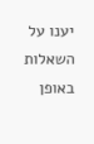יענו על השאלות באופן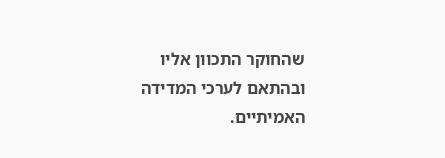שהחוקר התכוון אליו ובהתאם לערכי המדידה האמיתיים.